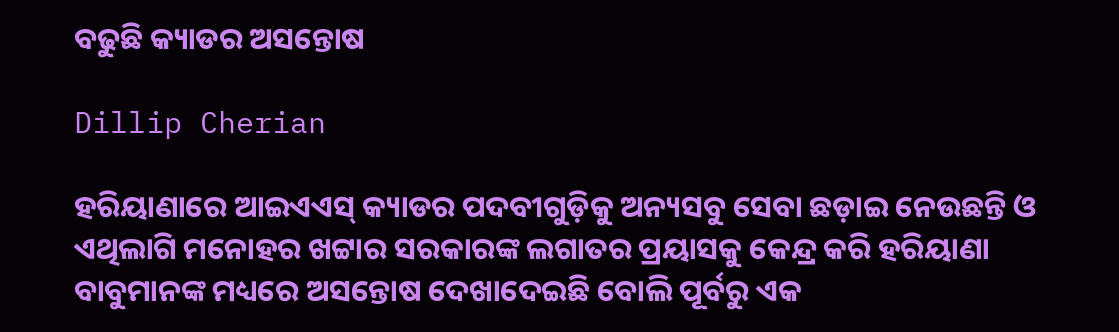ବଢୁଛି କ୍ୟାଡର ଅସନ୍ତୋଷ

Dillip Cherian

ହରିୟାଣାରେ ଆଇଏଏସ୍‌ କ୍ୟାଡର ପଦବୀଗୁଡ଼ିକୁ ଅନ୍ୟସବୁ ସେବା ଛଡ଼ାଇ ନେଉଛନ୍ତି ଓ ଏଥିଲାଗି ମନୋହର ଖଟ୍ଟାର ସରକାରଙ୍କ ଲଗାତର ପ୍ରୟାସକୁ କେନ୍ଦ୍ର କରି ହରିୟାଣା ବାବୁମାନଙ୍କ ମଧ୍ୟରେ ଅସନ୍ତୋଷ ଦେଖାଦେଇଛି ବୋଲି ପୂର୍ବରୁ ଏକ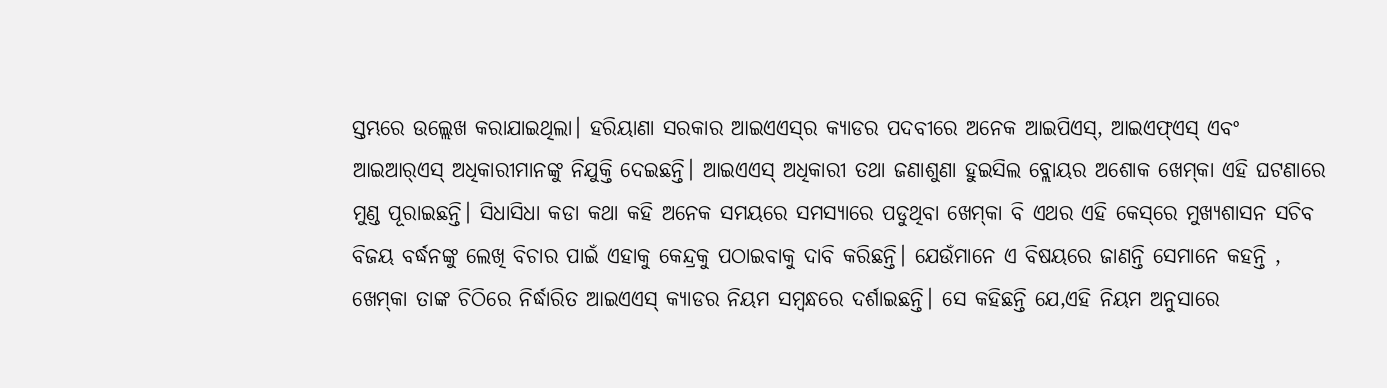ସ୍ତମ୍ଭରେ ଉଲ୍ଲେଖ କରାଯାଇଥିଲା। ହରିୟାଣା ସରକାର ଆଇଏଏସ୍‌ର କ୍ୟାଡର ପଦବୀରେ ଅନେକ ଆଇପିଏସ୍‌, ଆଇଏଫ୍‌ଏସ୍‌ ଏବଂ ଆଇଆର୍‌ଏସ୍‌ ଅଧିକାରୀମାନଙ୍କୁ ନିଯୁକ୍ତି ଦେଇଛନ୍ତି। ଆଇଏଏସ୍‌ ଅଧିକାରୀ ତଥା ଜଣାଶୁଣା ହୁଇସିଲ ବ୍ଲୋୟର ଅଶୋକ ଖେମ୍‌କା ଏହି ଘଟଣାରେ ମୁଣ୍ଡ ପୂରାଇଛନ୍ତି। ସିଧାସିଧା କଡା କଥା କହି ଅନେକ ସମୟରେ ସମସ୍ୟାରେ ପଡୁଥିବା ଖେମ୍‌କା ବି ଏଥର ଏହି କେସ୍‌ରେ ମୁଖ୍ୟଶାସନ ସଚିବ ବିଜୟ ବର୍ଦ୍ଧନଙ୍କୁ ଲେଖି ବିଚାର ପାଇଁ ଏହାକୁ କେନ୍ଦ୍ରକୁ ପଠାଇବାକୁ ଦାବି କରିଛନ୍ତି। ଯେଉଁମାନେ ଏ ବିଷୟରେ ଜାଣନ୍ତି ସେମାନେ କହନ୍ତି , ଖେମ୍‌କା ତାଙ୍କ ଚିଠିରେ ନିର୍ଦ୍ଧାରିତ ଆଇଏଏସ୍‌ କ୍ୟାଡର ନିୟମ ସମ୍ବନ୍ଧରେ ଦର୍ଶାଇଛନ୍ତି। ସେ କହିଛନ୍ତି ଯେ,ଏହି ନିୟମ ଅନୁସାରେ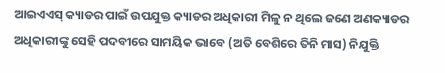ଆଇଏଏସ୍‌ କ୍ୟାଡର ପାଇଁ ଉପଯୁକ୍ତ କ୍ୟାଡର ଅଧିକାରୀ ମିଳୁ ନ ଥିଲେ ଜଣେ ଅଣକ୍ୟାଡର ଅଧିକାରୀଙ୍କୁ ସେହି ପଦବୀରେ ସାମୟିକ ଭାବେ (ଅତି ବେଶିରେ ତିନି ମାସ) ନିଯୁକ୍ତି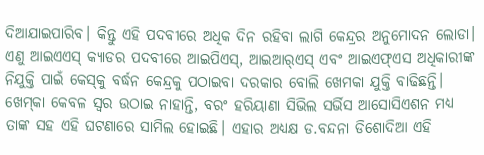ଦିଆଯାଇପାରିବ। କିନ୍ତୁ ଏହି ପଦବୀରେ ଅଧିକ ଦିନ ରହିବା ଲାଗି କେନ୍ଦ୍ରର ଅନୁମୋଦନ ଲୋଡା। ଏଣୁ ଆଇଏଏସ୍‌ କ୍ୟାଡର ପଦବୀରେ ଆଇପିଏସ୍‌, ଆଇଆର୍‌ଏସ୍‌ ଏବଂ ଆଇଏଫ୍‌ଏସ ଅଧିକାରୀଙ୍କ ନିଯୁକ୍ତି ପାଇଁ କେସ୍‌କୁ ବର୍ଦ୍ଧନ କେନ୍ଦ୍ରକୁ ପଠାଇବା ଦରକାର ବୋଲି ଖେମକା ଯୁକ୍ତି ବାଢିଛନ୍ତି। ଖେମ୍‌କା କେବଳ ସ୍ବର ଉଠାଇ ନାହାନ୍ତି, ବରଂ ହରିୟାଣା ସିଭିଲ ସର୍ଭିସ ଆସୋସିଏଶନ ମଧ୍ୟ ତାଙ୍କ ସହ ଏହି ଘଟଣାରେ ସାମିଲ ହୋଇଛି। ଏହାର ଅଧ୍ୟକ୍ଷ ଡ.ବନ୍ଦନା ଡିଶୋଦିଆ ଏହି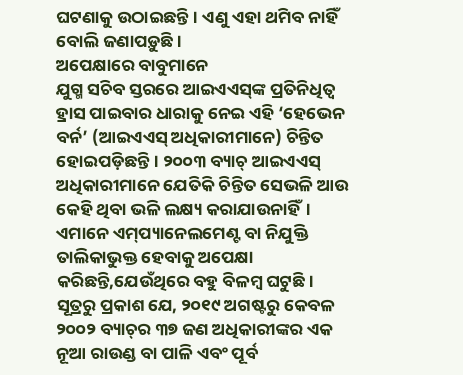ଘଟଣାକୁ ଉଠାଇଛନ୍ତି। ଏଣୁ ଏହା ଥମିବ ନାହିଁ ବୋଲି ଜଣାପଡ଼ୁଛି।
ଅପେକ୍ଷାରେ ବାବୁମାନେ
ଯୁଗ୍ମ ସଚିବ ସ୍ତରରେ ଆଇଏଏସ୍‌ଙ୍କ ପ୍ରତିନିଧିତ୍ୱ ହ୍ରାସ ପାଇବାର ଧାରାକୁ ନେଇ ଏହି ‘ହେଭେନ ବର୍ନ’ (ଆଇଏଏସ୍‌ ଅଧିକାରୀମାନେ) ଚିନ୍ତିତ ହୋଇପଡ଼ିଛନ୍ତି। ୨୦୦୩ ବ୍ୟାଚ୍‌ ଆଇଏଏସ୍‌ ଅଧିକାରୀମାନେ ଯେତିକି ଚିନ୍ତିତ ସେଭଳି ଆଉ କେହି ଥିବା ଭଳି ଲକ୍ଷ୍ୟ କରାଯାଉନାହିଁ। ଏମାନେ ଏମ୍‌ପ୍ୟାନେଲମେଣ୍ଟ ବା ନିଯୁକ୍ତି ତାଲିକାଭୁକ୍ତ ହେବାକୁ ଅପେକ୍ଷା କରିଛନ୍ତି,ଯେଉଁଥିରେ ବହୁ ବିଳମ୍ବ ଘଟୁଛି। ସୂତ୍ରରୁ ପ୍ରକାଶ ଯେ, ୨୦୧୯ ଅଗଷ୍ଟରୁ କେବଳ ୨୦୦୨ ବ୍ୟାଚ୍‌ର ୩୭ ଜଣ ଅଧିକାରୀଙ୍କର ଏକ ନୂଆ ରାଉଣ୍ଡ ବା ପାଳି ଏବଂ ପୂର୍ବ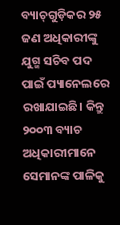ବ୍ୟାଚ୍‌ଗୁଡ଼ିକର ୨୫ ଜଣ ଅଧିକାରୀଙ୍କୁ ଯୁଗ୍ମ ସଚିବ ପଦ ପାଇଁ ପ୍ୟାନେଲରେ ରଖାଯାଇଛି। କିନ୍ତୁ ୨୦୦୩ ବ୍ୟାଚ ଅଧିକାରୀମାନେ ସେମାନଙ୍କ ପାଳିକୁ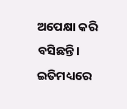ଅପେକ୍ଷା କରି ବସିଛନ୍ତି। ଇତିମଧ୍ୟରେ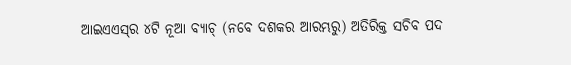ଆଇଏଏସ୍‌ର ୪ଟି ନୂଆ ବ୍ୟାଚ୍‌ (ନବେ ଦଶକର ଆରମ୍ଭରୁ) ଅତିରିକ୍ତ ସଚିବ ପଦ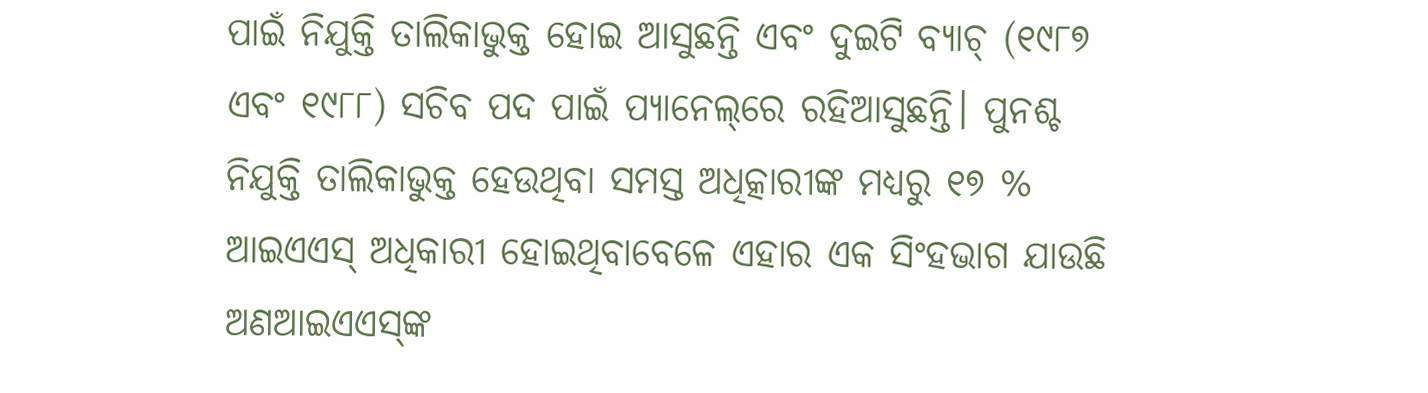ପାଇଁ ନିଯୁକ୍ତି ତାଲିକାଭୁକ୍ତ ହୋଇ ଆସୁଛନ୍ତି ଏବଂ ଦୁଇଟି ବ୍ୟାଚ୍‌ (୧୯୮୭ ଏବଂ ୧୯୮୮) ସଚିବ ପଦ ପାଇଁ ପ୍ୟାନେଲ୍‌ରେ ରହିଆସୁଛନ୍ତି। ପୁନଶ୍ଚ ନିଯୁକ୍ତି ତାଲିକାଭୁକ୍ତ ହେଉଥିବା ସମସ୍ତ ଅଧିତ୍କାରୀଙ୍କ ମଧ୍ୟରୁ ୧୭ % ଆଇଏଏସ୍‌ ଅଧିକାରୀ ହୋଇଥିବାବେଳେ ଏହାର ଏକ ସିଂହଭାଗ ଯାଉଛି ଅଣଆଇଏଏସ୍‌ଙ୍କ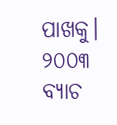ପାଖକୁ। ୨୦୦୩ ବ୍ୟାଚ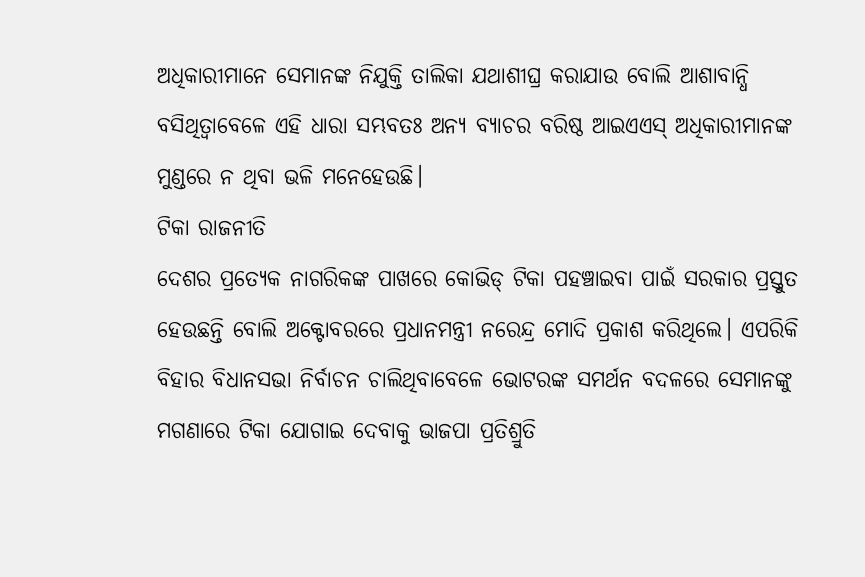ଅଧିକାରୀମାନେ ସେମାନଙ୍କ ନିଯୁକ୍ତି ତାଲିକା ଯଥାଶୀଘ୍ର କରାଯାଉ ବୋଲି ଆଶାବାନ୍ଧି ବସିଥିତ୍ବାବେଳେ ଏହି ଧାରା ସମ୍ଭବତଃ ଅନ୍ୟ ବ୍ୟାଚର ବରିଷ୍ଠ ଆଇଏଏସ୍‌ ଅଧିକାରୀମାନଙ୍କ ମୁଣ୍ଡରେ ନ ଥିବା ଭଳି ମନେହେଉଛି।
ଟିକା ରାଜନୀତି
ଦେଶର ପ୍ରତ୍ୟେକ ନାଗରିକଙ୍କ ପାଖରେ କୋଭିଡ୍‌ ଟିକା ପହଞ୍ଚାଇବା ପାଇଁ ସରକାର ପ୍ରସ୍ତୁତ ହେଉଛନ୍ତି ବୋଲି ଅକ୍ଟୋବରରେ ପ୍ରଧାନମନ୍ତ୍ରୀ ନରେନ୍ଦ୍ର ମୋଦି ପ୍ରକାଶ କରିଥିଲେ। ଏପରିକି ବିହାର ବିଧାନସଭା ନିର୍ବାଚନ ଚାଲିଥିବାବେଳେ ଭୋଟରଙ୍କ ସମର୍ଥନ ବଦଳରେ ସେମାନଙ୍କୁ ମଗଣାରେ ଟିକା ଯୋଗାଇ ଦେବାକୁ ଭାଜପା ପ୍ରତିଶ୍ରୁତି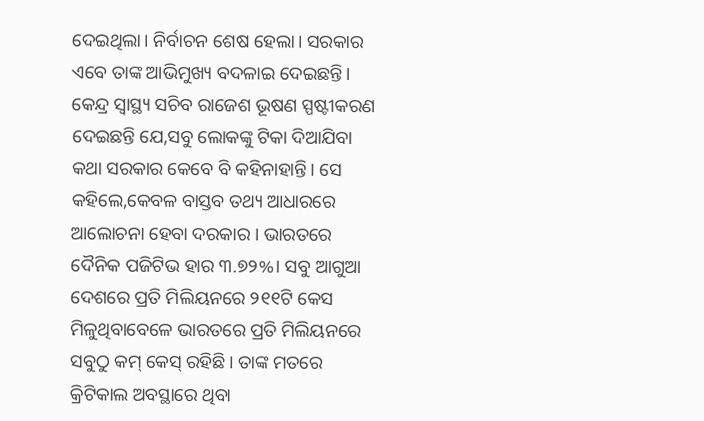ଦେଇଥିଲା। ନିର୍ବାଚନ ଶେଷ ହେଲା। ସରକାର ଏବେ ତାଙ୍କ ଆଭିମୁଖ୍ୟ ବଦଳାଇ ଦେଇଛନ୍ତି। କେନ୍ଦ୍ର ସ୍ବାସ୍ଥ୍ୟ ସଚିବ ରାଜେଶ ଭୂଷଣ ସ୍ପଷ୍ଟୀକରଣ ଦେଇଛନ୍ତି ଯେ,ସବୁ ଲୋକଙ୍କୁ ଟିକା ଦିଆଯିବା କଥା ସରକାର କେବେ ବି କହିନାହାନ୍ତି। ସେ କହିଲେ,କେବଳ ବାସ୍ତବ ତଥ୍ୟ ଆଧାରରେ ଆଲୋଚନା ହେବା ଦରକାର । ଭାରତରେ ଦୈନିକ ପଜିଟିଭ ହାର ୩.୭୨%। ସବୁ ଆଗୁଆ ଦେଶରେ ପ୍ରତି ମିଲିୟନରେ ୨୧୧ଟି କେସ ମିଳୁଥିବାବେଳେ ଭାରତରେ ପ୍ରତି ମିଲିୟନରେ ସବୁଠୁ କମ୍‌ କେସ୍‌ ରହିଛି। ତାଙ୍କ ମତରେ କ୍ରିଟିକାଲ ଅବସ୍ଥାରେ ଥିବା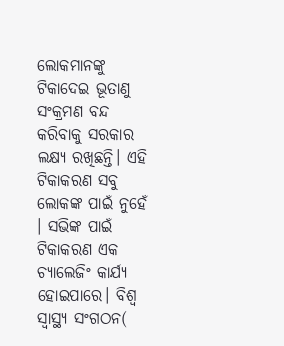ଲୋକମାନଙ୍କୁ ଟିକାଦେଇ ଭୂତାଣୁ ସଂକ୍ରମଣ ବନ୍ଦ କରିବାକୁ ସରକାର ଲକ୍ଷ୍ୟ ରଖିଛନ୍ତି। ଏହି ଟିକାକରଣ ସବୁ ଲୋକଙ୍କ ପାଇଁ ନୁହେଁ । ସଭିଙ୍କ ପାଇଁ ଟିକାକରଣ ଏକ ଚ୍ୟାଲେଜିଂ କାର୍ଯ୍ୟ ହୋଇପାରେ। ବିଶ୍ୱ ସ୍ବାସ୍ଥ୍ୟ ସଂଗଠନ(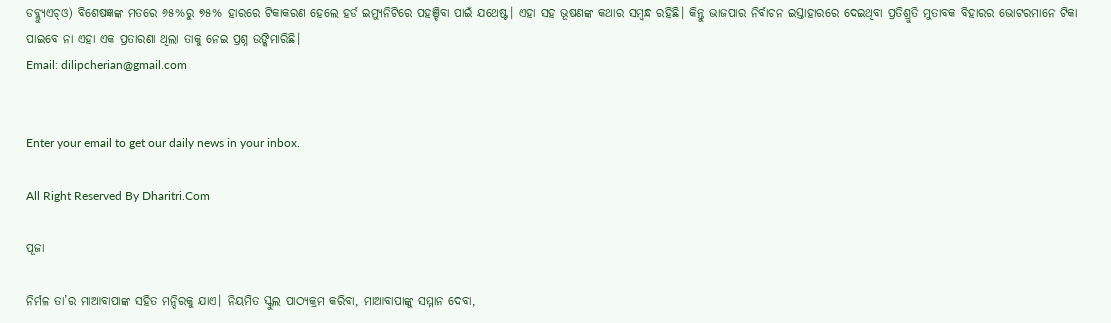ଡବ୍ଲ୍ୟୁଏଚ୍‌ଓ) ବିଶେଷଜ୍ଞଙ୍କ ମତରେ ୬୫%ରୁ ୭୫% ହାରରେ ଟିକାକରଣ ହେଲେ ହର୍ଡ ଇମ୍ୟୁନିଟିରେ ପହଞ୍ଚିବା ପାଇଁ ଯଥେଷ୍ଟ। ଏହା ସହ ଭୂଷଣଙ୍କ କଥାର ସମ୍ବନ୍ଧ ରହିଛି। କିନ୍ତୁ ଭାଜପାର ନିର୍ବାଚନ ଇସ୍ତାହାରରେ ଦେଇଥିବା ପ୍ରତିଶ୍ରୁତି ମୁତାବକ ବିହାରର ଭୋଟରମାନେ ଟିକା ପାଇବେ ନା ଏହା ଏକ ପ୍ରତାରଣା ଥିଲା ତାକୁ ନେଇ ପ୍ରଶ୍ନ ଉଙ୍କିମାରିଛି।
Email: dilipcherian@gmail.com


Enter your email to get our daily news in your inbox.

All Right Reserved By Dharitri.Com

ପୂଜା

ନିର୍ମଳ ତା’ର ମାଆବାପାଙ୍କ ସହିତ ମନ୍ଦିରକୁ ଯାଏ। ନିୟମିତ ସ୍କୁଲ ପାଠ୍ୟକ୍ରମ କରିବା, ମାଆବାପାଙ୍କୁ ସମ୍ମାନ ଦେବା,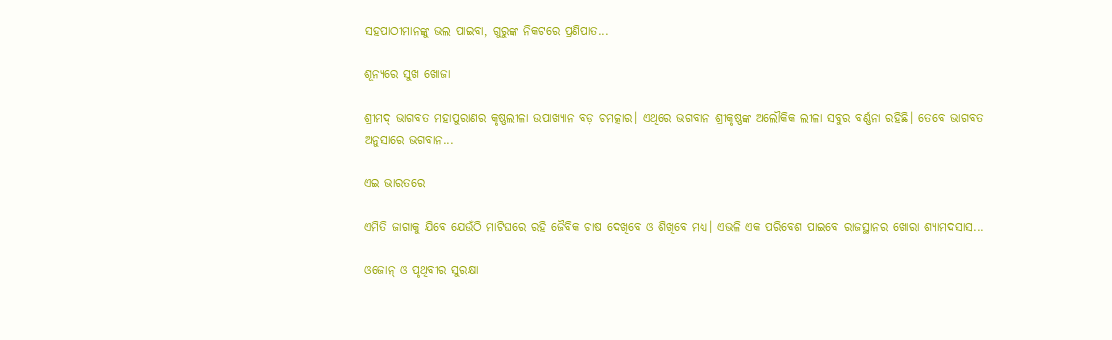ସହପାଠୀମାନଙ୍କୁ ଭଲ ପାଇବା, ଗୁରୁଙ୍କ ନିକଟରେ ପ୍ରଣିପାତ...

ଶୂନ୍ୟରେ ସୁଖ ଖୋଜା

ଶ୍ରୀମଦ୍‌ ଭାଗବତ ମହାପୁରାଣର କୃଷ୍ଣଲୀଳା ଉପାଖ୍ୟାନ ବଡ଼ ଚମତ୍କାର। ଏଥିରେ ଭଗବାନ ଶ୍ରୀକୃଷ୍ଣଙ୍କ ଅଲୌକିକ ଲୀଳା ସବୁର ବର୍ଣ୍ଣନା ରହିଛି। ତେବେ ଭାଗବତ ଅନୁସାରେ ଭଗବାନ...

ଏଇ ଭାରତରେ

ଏମିତି ଜାଗାକୁ ଯିବେ ଯେଉଁଠି ମାଟିଘରେ ରହି ଜୈବିକ ଚାଷ ଦେଖିବେ ଓ ଶିଖିବେ ମଧ୍ୟ। ଏଭଳି ଏକ ପରିବେଶ ପାଇବେ ରାଜସ୍ଥାନର ଖୋରା ଶ୍ୟାମଦସାସ...

ଓଜୋନ୍‌ ଓ ପୃଥିବୀର ସୁରକ୍ଷା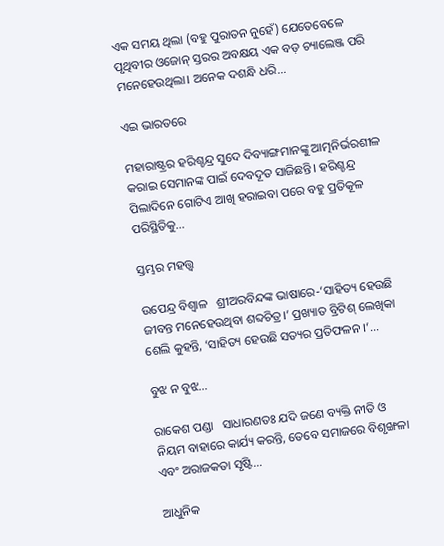ଏକ ସମୟ ଥିଲା (ବହୁ ପୁରାତନ ନୁହେଁ) ଯେତେବେଳେ ପୃଥିବୀର ଓଜୋନ୍‌ ସ୍ତରର ଅବକ୍ଷୟ ଏକ ବଡ଼ ଚ୍ୟାଲେଞ୍ଜ ପରି ମନେହେଉଥିଲା। ଅନେକ ଦଶନ୍ଧି ଧରି...

ଏଇ ଭାରତରେ

ମହାରାଷ୍ଟ୍ରର ହରିଶ୍ଚନ୍ଦ୍ର ସୁଦେ ଦିବ୍ୟାଙ୍ଗମାନଙ୍କୁ ଆତ୍ମନିର୍ଭରଶୀଳ କରାଇ ସେମାନଙ୍କ ପାଇଁ ଦେବଦୂତ ସାଜିଛନ୍ତି। ହରିଶ୍ଚନ୍ଦ୍ର ପିଲାଦିନେ ଗୋଟିଏ ଆଖି ହରାଇବା ପରେ ବହୁ ପ୍ରତିକୂଳ ପରିସ୍ଥିତିକୁ...

ସ୍ତମ୍ଭର ମହତ୍ତ୍ୱ

ଉପେନ୍ଦ୍ର ବିଶ୍ୱାଳ   ଶ୍ରୀଅରବିନ୍ଦଙ୍କ ଭାଷାରେ-‘ସାହିତ୍ୟ ହେଉଛି ଜୀବନ୍ତ ମନେହେଉଥିବା ଶବ୍ଦଚିତ୍ର।’ ପ୍ରଖ୍ୟାତ ବ୍ରିଟିଶ୍‌ ଲେଖିକା ଶେଲି କୁହନ୍ତି, ‘ସାହିତ୍ୟ ହେଉଛି ସତ୍ୟର ପ୍ରତିଫଳନ ।’...

ବୁଝ ନ ବୁଝ…

ରାକେଶ ପଣ୍ଡା   ସାଧାରଣତଃ ଯଦି ଜଣେ ବ୍ୟକ୍ତି ନୀତି ଓ ନିୟମ ବାହାରେ କାର୍ଯ୍ୟ କରନ୍ତି, ତେବେ ସମାଜରେ ବିଶୃଙ୍ଖଳା ଏବଂ ଅରାଜକତା ସୃଷ୍ଟି...

ଆଧୁନିକ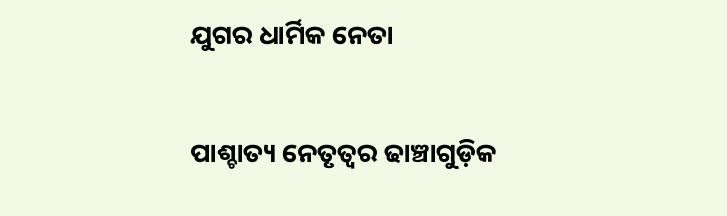ଯୁଗର ଧାର୍ମିକ ନେତା

ପାଶ୍ଚାତ୍ୟ ନେତୃତ୍ୱର ଢାଞ୍ଚାଗୁଡ଼ିକ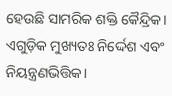ହେଉଛି ସାମରିକ ଶକ୍ତି କୈନ୍ଦ୍ରିକ। ଏଗୁଡ଼ିକ ମୁଖ୍ୟତଃ ନିର୍ଦ୍ଦେଶ ଏବଂ ନିୟନ୍ତ୍ରଣଭିତ୍ତିକ।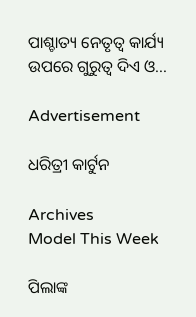ପାଶ୍ଚାତ୍ୟ ନେତୃତ୍ୱ କାର୍ଯ୍ୟ ଉପରେ ଗୁରୁତ୍ୱ ଦିଏ ଓ...

Advertisement

ଧରିତ୍ରୀ କାର୍ଟୁନ

Archives
Model This Week

ପିଲାଙ୍କ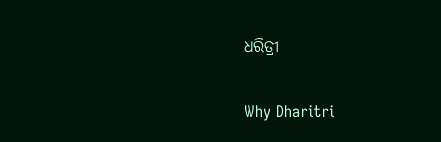ଧରିତ୍ରୀ

Why Dharitri